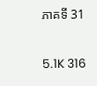ភាគទី 31

5.1K 316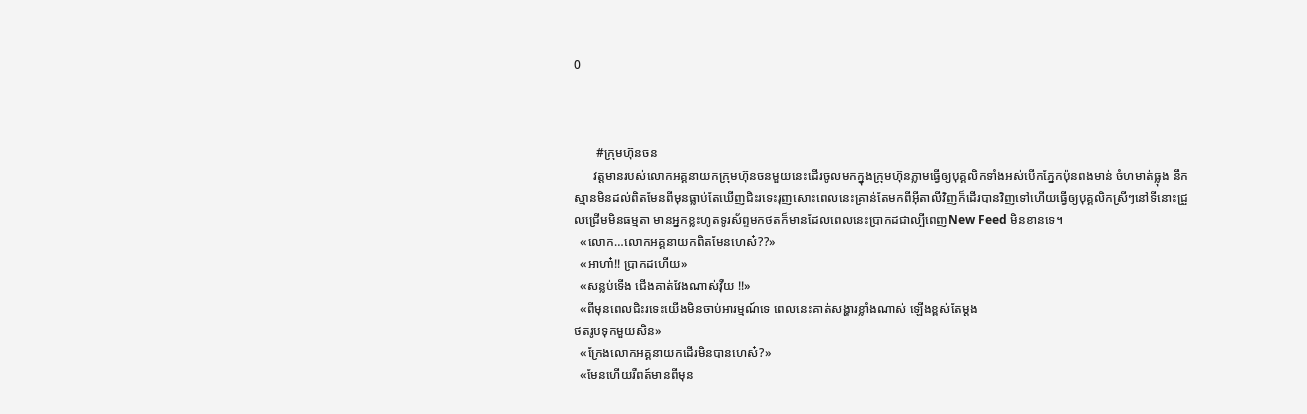0



       #ក្រុមហ៊ុនចន
      វត្តមានរបស់លោកអគ្គនាយកក្រុមហ៊ុនចនមួយនេះដេីរចូលមកក្នុងក្រុមហ៊ុនភ្លាមធ្វេីឲ្យបុគ្គលិកទាំងអស់បេីកភ្នែកប៉ុនពងមាន់ ចំហមាត់ធ្លុង នឹកស្មានមិនដល់ពិតមែនពីមុនធ្លាប់តែឃេីញជិះរទេះរុញសោះពេលនេះគ្រាន់តែមកពីអុីតាលីវិញក៏ដេីរបានវិញទៅហេីយធ្វេីឲ្យបុគ្គលិកស្រីៗនៅទីនោះជ្រួលជ្រេីមមិនធម្មតា មានអ្នកខ្លះហូតទូរស័ព្ទមកថតក៏មានដែលពេលនេះប្រាកដជាល្បីពេញNew Feed មិនខានទេ។
  «លោក…លោកអគ្គនាយកពិតមែនហេស៎??»
  «អាហា៎!! ប្រាកដហេីយ»
  «សន្លប់ទេីង ជេីងគាត់វែងណាស់វុឺយ !!»
  «ពីមុនពេលជិះរទេះយេីងមិនចាប់អារម្មណ៍ទេ ពេលនេះគាត់សង្ហារខ្លាំងណាស់ ឡេីងខ្ពស់តែម្តង
ថតរូបទុកមួយសិន»
  «ក្រែងលោកអគ្គនាយកដេីរមិនបានហេស៎?»
  «មែនហេីយរឺពត៍មានពីមុន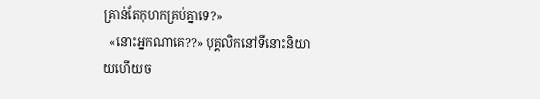គ្រាន់តែកុហកគ្រប់គ្នាទេ?»
  «នោះអ្នកណាគេ??» បុគ្គលិកនៅទីនោះនិយាយហេីយច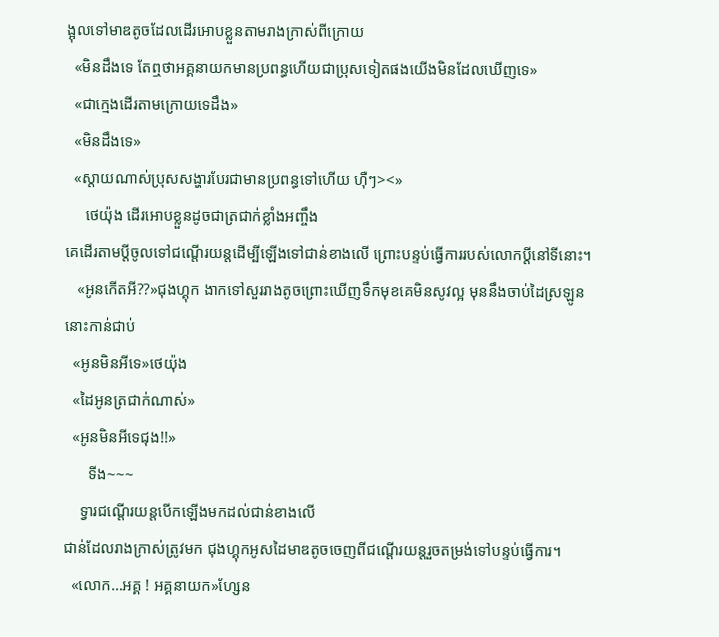ង្អុលទៅមាឌតូចដែលដេីរអោបខ្លួនតាមរាងក្រាស់ពីក្រោយ
  «មិនដឹងទេ តែឮថាអគ្គនាយកមានប្រពន្ធហេីយជាប្រុសទៀតផងយេីងមិនដែលឃេីញទេ»
  «ជាក្មេងដេីរតាមក្រោយទេដឹង»
  «មិនដឹងទេ»
  «ស្តាយណាស់ប្រុសសង្ហារបែរជាមានប្រពន្ធទៅហេីយ ហុឺៗ><»
     ថេយ៉ុង ដេីរអោបខ្លួនដូចជាត្រជាក់ខ្លាំងអញ្ចឹង
គេដេីរតាមប្តីចូលទៅជណ្តេីរយន្តដេីម្បីឡេីងទៅជាន់ខាងលេី ព្រោះបន្ទប់ធ្វេីការរបស់លោកប្តីនៅទីនោះ។
   «អូនកេីតអី??»ជុងហ្គុក ងាកទៅសួររាងតូចព្រោះឃេីញទឹកមុខគេមិនសូវល្អ មុននឹងចាប់ដៃស្រឡូន
នោះកាន់ជាប់
  «អូនមិនអីទេ»ថេយ៉ុង
  «ដៃអូនត្រជាក់ណាស់»
  «អូនមិនអីទេជុង!!»
      ទីង~~~
    ទ្វារជណ្តេីរយន្តបេីកឡេីងមកដល់ជាន់ខាងលេី
ជាន់ដែលរាងក្រាស់ត្រូវមក ជុងហ្គុកអូសដៃមាឌតូចចេញពីជណ្តេីរយន្តរួចតម្រង់ទៅបន្ទប់ធ្វេីការ។
  «លោក…អគ្គ ! អគ្គនាយក»ហ្សែន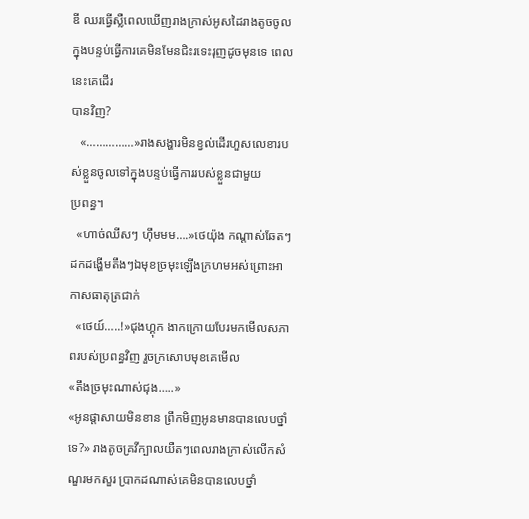ឌី ឈរធ្វេីស្លឺពេលឃេីញរាងក្រាស់អូសដៃរាងតូចចូលក្នុងបន្ទប់ធ្វេីការគេមិនមែនជិះរទេះរុញដូចមុនទេ ពេលនេះគេដេីរ
បានវិញ?
   «……………»រាងសង្ហារមិនខ្វល់ដេីរហួសលេខារបស់ខ្លួនចូលទៅក្នុងបន្ទប់ធ្វេីការរបស់ខ្លួនជាមួយ
ប្រពន្ធ។
  «ហាច់ឈីសៗ ហុឹមមម….»ថេយ៉ុង កណ្តាស់ឆែតៗ ដកដង្ហេីមតឹងៗឯមុខច្រមុះឡេីងក្រហមអស់ព្រោះអាកាសធាតុត្រជាក់
  «ថេយ៍…..!»ជុងហ្គុក ងាកក្រោយបែរមកមេីលសភាពរបស់ប្រពន្ធវិញ រួចក្រសោបមុខគេមេីល
«តឹងច្រមុះណាស់ជុង…..»
«អូនផ្តាសាយមិនខាន ព្រឹកមិញអូនមានបានលេបថ្នាំទេ?» រាងតូចគ្រវីក្បាលយឺតៗពេលរាងក្រាស់លេីកសំណួរមកសួរ ប្រាកដណាស់គេមិនបានលេបថ្នាំ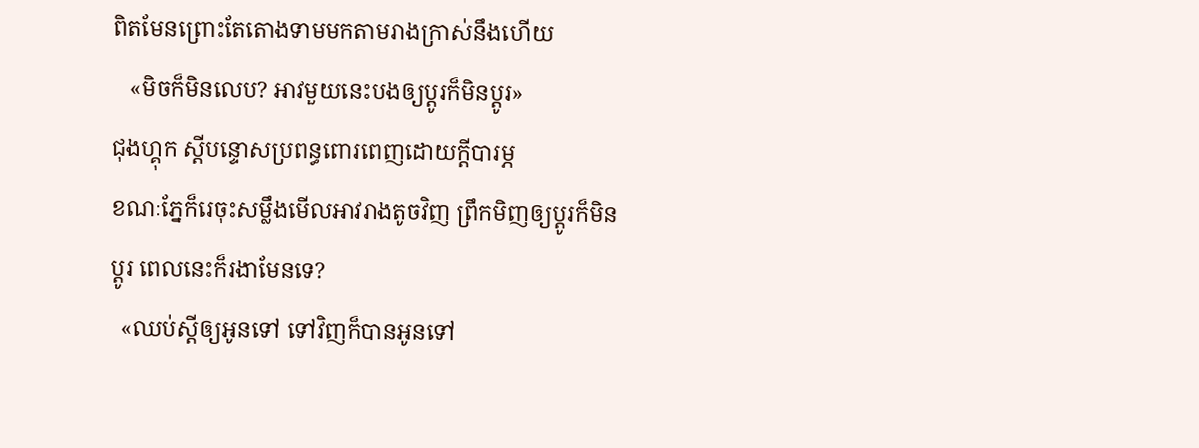ពិតមែនព្រោះតែតោងទាមមកតាមរាងក្រាស់នឹងហេីយ
   «មិចក៏មិនលេប? អាវមួយនេះបងឲ្យប្តូរក៏មិនប្តូរ»
ជុងហ្គុក ស្តីបន្ទោសប្រពន្ធពោរពេញដោយក្តីបារម្ភ
ខណៈភ្នែក៏រេចុះសម្លឹងមេីលអាវរាងតូចវិញ ព្រឹកមិញឲ្យប្តូរក៏មិនប្តូរ ពេលនេះក៏រងាមែនទេ?
  «ឈប់ស្តីឲ្យអូនទៅ ទៅវិញក៏បានអូនទៅ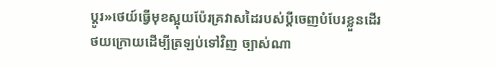ប្តូរ»ថេយ៍ធ្វេីមុខស្អុយប៉ែរគ្រវាសដៃរបស់ប្តីចេញបំបែរខ្លួនដេីរ
ថយក្រោយដេីម្បីត្រឡប់ទៅវិញ ច្បាស់ណា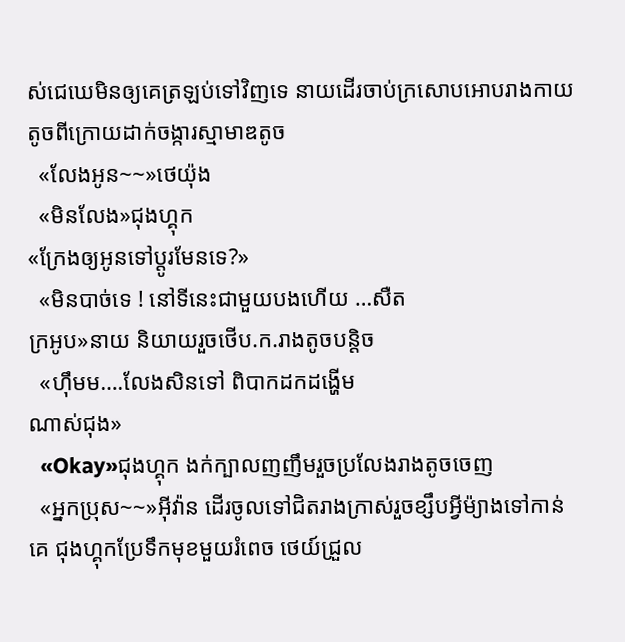ស់ជេឃេមិនឲ្យគេត្រឡប់ទៅវិញទេ នាយដេីរចាប់ក្រសោបអោបរាងកាយតូចពីក្រោយដាក់ចង្ការស្មាមាឌតូច
  «លែងអូន~~»ថេយ៉ុង
  «មិនលែង»ជុងហ្គុក
«ក្រែងឲ្យអូនទៅប្តូរមែនទេ?»
  «មិនបាច់ទេ ! នៅទីនេះជាមួយបងហេីយ …សឺត
ក្រអូប»នាយ និយាយរួចថេីប.ក.រាងតូចបន្តិច
  «ហុឹមម….លែងសិនទៅ ពិបាកដកដង្ហេីម
ណាស់ជុង»
  «Okay»ជុងហ្គុក ងក់ក្បាលញញឹមរួចប្រលែងរាងតូចចេញ
  «អ្នកប្រុស~~»អុីវ៉ាន ដេីរចូលទៅជិតរាងក្រាស់រួចខ្សឹបអ្វីម៉្យាងទៅកាន់គេ ជុងហ្គុកប្រែទឹកមុខមួយរំពេច ថេយ៍ជ្រួល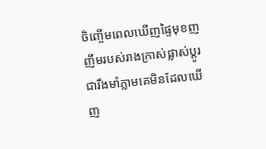ចិញ្ចេីមពេលឃេីញផ្ទៃមុខញញឹមរបស់រាងក្រាស់ផ្លាស់ប្តូរជារឹងមាំភ្លាមគេមិនដែលឃេីញ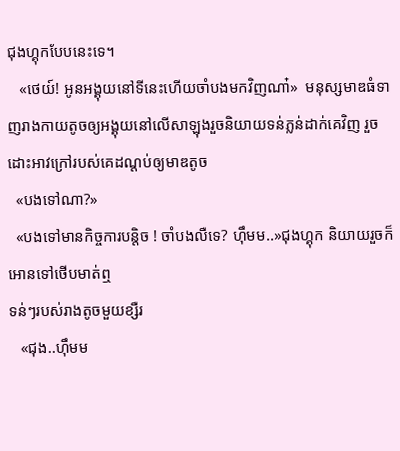ជុងហ្គុកបែបនេះទេ។
   «ថេយ៍! អូនអង្គុយនៅទីនេះហេីយចាំបងមកវិញណា៎»  មនុស្សមាឌធំទាញរាងកាយតូចឲ្យអង្គុយនៅលេីសាឡុងរួចនិយាយទន់ភ្លន់ដាក់គេវិញ រួចដោះអាវក្រៅរបស់គេដណ្តប់ឲ្យមាឌតូច
  «បងទៅណា?»
  «បងទៅមានកិច្ចការបន្តិច ! ចាំបងលឺទេ? ហុឹមម..»ជុងហ្គុក និយាយរួចក៏អោនទៅថេីបមាត់ឮ
ទន់ៗរបស់រាងតូចមួយខ្សឺរ
   «ជុង..ហុឹមម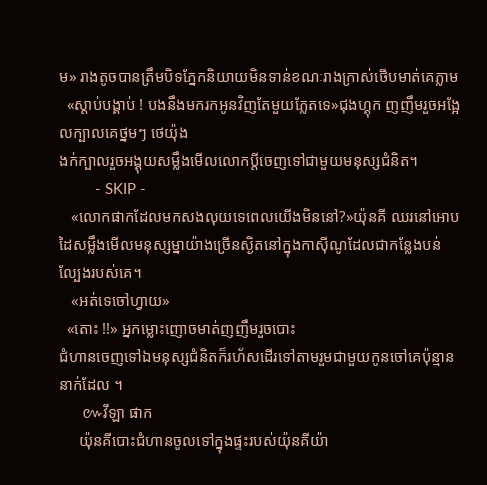ម» រាងតូចបានត្រឹមបិទភ្នែកនិយាយមិនទាន់ខណៈរាងក្រាស់ថេីបមាត់គេភ្លាម
  «ស្តាប់បង្គាប់ ! បងនឹងមករកអូនវិញតែមួយភ្លែតទេ»ជុងហ្គុក ញញឹមរួចអង្អែលក្បាលគេថ្នមៗ ថេយ៉ុង
ងក់ក្បាលរួចអង្គុយសម្លឹងមេីលលោកប្តីចេញទៅជាមួយមនុស្សជំនិត។
         - SKIP -
   «លោកផាកដែលមកសងលុយទេពេលយេីងមិននៅ?»យ៉ុនគី ឈរនៅអោបដៃសម្លឹងមេីលមនុស្សម្នាយ៉ាងច្រេីនស្ងិតនៅក្នុងកាសុីណូដែលជាកន្លែងបន់ល្បែងរបស់គេ។
   «អត់ទេចៅហ្វាយ»
  «តោះ !!» អ្នកម្លោះញោចមាត់ញញឹមរួចបោះ
ជំហានចេញទៅឯមនុស្សជំនិតក៏រហ័សដេីរទៅតាមរួមជាមួយកូនចៅគេប៉ុន្មាននាក់ដែល ។
      ៚វីឡា ផាក
     យ៉ុនគីបោះជំហានចូលទៅក្នុងផ្ទះរបស់យ៉ុនគីយ៉ា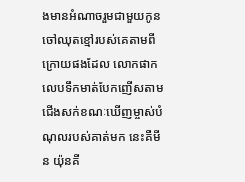ងមានអំណាចរួមជាមួយកូនចៅឈុតខ្មៅរបស់គេតាមពីក្រោយផងដែល លោកផាកលេបទឹកមាត់បែកញេីសតាមជេីងសក់ខណៈឃេីញម្ចាស់បំណុលរបស់គាត់មក នេះគឺមីន យ៉ុនគី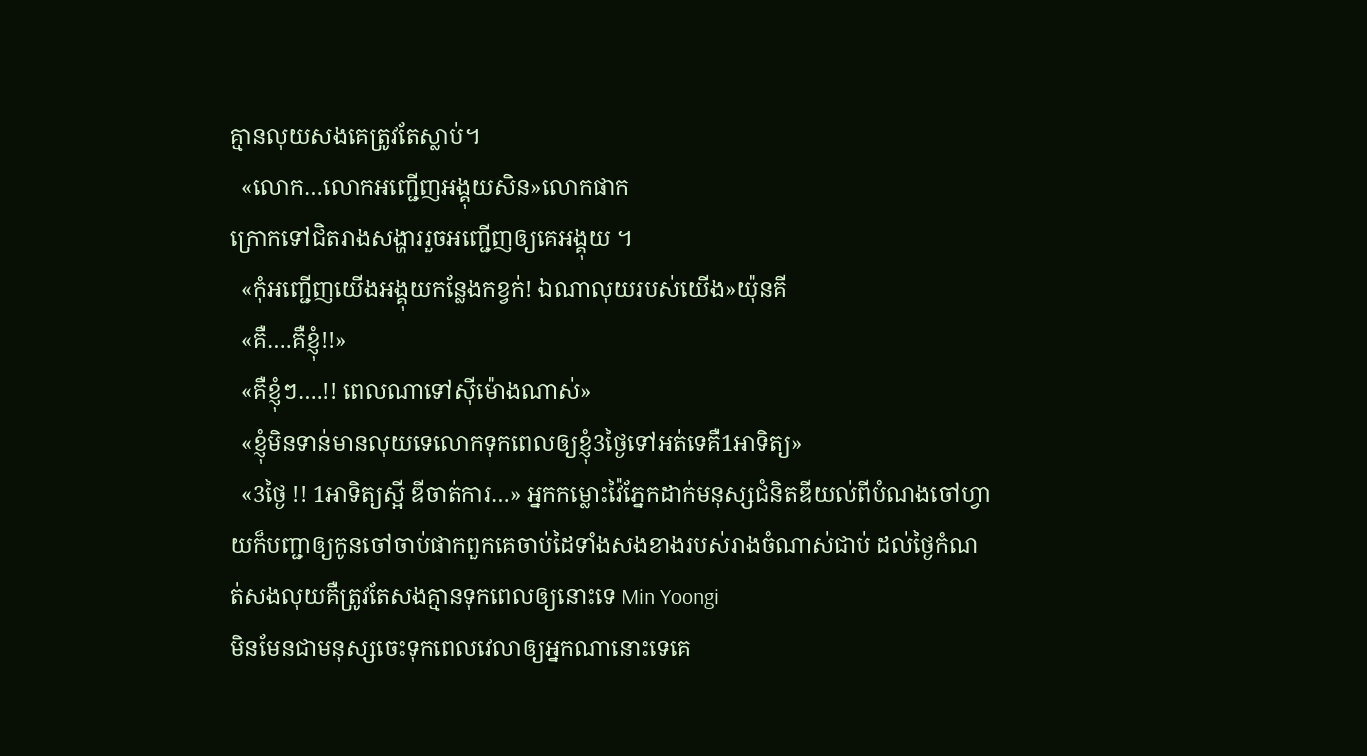គ្មានលុយសងគេត្រូវតែស្លាប់។
  «លោក…លោកអញ្ជេីញអង្គុយសិន»លោកផាក
ក្រោកទៅជិតរាងសង្ហាររួចអញ្ជេីញឲ្យគេអង្គុយ ។
  «កុំអញ្ជេីញយេីងអង្គុយកន្លែងកខ្វក់! ឯណាលុយរបស់យេីង»យ៉ុនគី
  «គឺ….គឺខ្ញុំ!!»
  «គឺខ្ញុំៗ….!! ពេលណាទៅសុីម៉ោងណាស់»
  «ខ្ញុំមិនទាន់មានលុយទេលោកទុកពេលឲ្យខ្ញុំ3ថ្ងៃទៅអត់ទេគឺ1អាទិត្យ»
  «3ថ្ងៃ !! 1អាទិត្យស្អី ឌីចាត់ការ…» អ្នកកម្លោះវ៉ៃភ្នែកដាក់មនុស្សជំនិតឌីយល់ពីបំណងចៅហ្វាយក៏បញ្ជាឲ្យកូនចៅចាប់ផាកពួកគេចាប់ដៃទាំងសងខាងរបស់រាងចំណាស់ជាប់ ដល់ថ្ងៃកំណត់សងលុយគឺត្រូវតែសងគ្មានទុកពេលឲ្យនោះទេ Min Yoongi
មិនមែនជាមនុស្សចេះទុកពេលវេលាឲ្យអ្នកណានោះទេគេ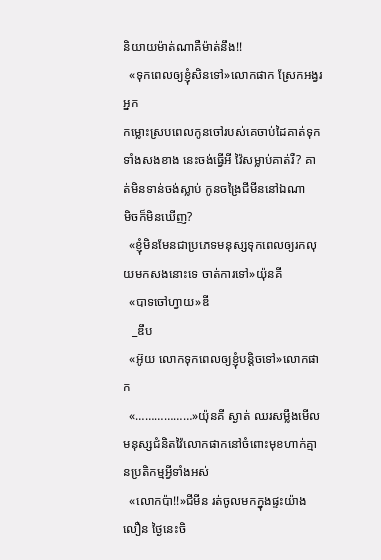និយាយម៉ាត់ណាគឺម៉ាត់នឹង!!
  «ទុកពេលឲ្យខ្ញុំសិនទៅ»លោកផាក ស្រែកអង្វរអ្នក
កម្លោះស្របពេលកូនចៅរបស់គេចាប់ដៃគាត់ទុកទាំងសងខាង នេះចង់ធ្វេីអី វ៉ៃសម្លាប់គាត់រឺ? គាត់មិនទាន់ចង់ស្លាប់ កូនចង្រៃជីមីននៅឯណា
មិចក៏មិនឃេីញ?
  «ខ្ញុំមិនមែនជាប្រភេទមនុស្សទុកពេលឲ្យរកលុយមកសងនោះទេ ចាត់ការទៅ»យ៉ុនគី
  «បាទចៅហ្វាយ»ឌី
   _ឌឹប
  «អ៊ូយ លោកទុកពេលឲ្យខ្ញុំបន្តិចទៅ»លោកផាក
  «………………»យ៉ុនគី ស្ងាត់ ឈរសម្លឹងមេីល
មនុស្សជំនិតវ៉ៃលោកផាកនៅចំពោះមុខហាក់គ្មានប្រតិកម្មអ្វីទាំងអស់
  «លោកប៉ា!!»ជីមីន រត់ចូលមកក្នុងផ្ទះយ៉ាងលឿន ថ្ងៃនេះចិ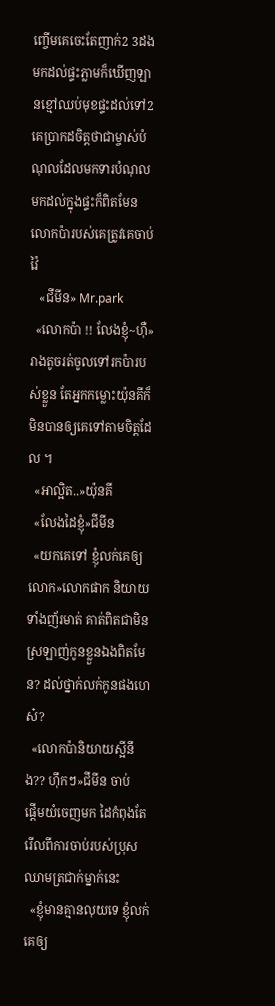ញ្ចេីមគេចេះតែញាក់2 3ដង មកដល់ផ្ទះភ្លាមក៏ឃេីញឡានខ្មៅឈប់មុខផ្ទះដល់ទៅ2គេប្រាកដចិត្តថាជាម្ចាស់បំណុលដែលមកទារបំណុល មកដល់ក្នុងផ្ទះក៏ពិតមែនលោកប៉ារបស់គេត្រូវគេចាប់វ៉ៃ
   «ជីមីន» Mr.park
  «លោកប៉ា !! លែងខ្ញុំ~ហុឺ» រាងតូចរត់ចូលទៅរកប៉ារបស់ខ្លួន តែអ្នកកម្លោះយ៉ុនគីក៏មិនបានឲ្យគេទៅតាមចិត្តដែល ។
  «អាល្អិត..»យ៉ុនគី
  «លែងដៃខ្ញុំ»ជីមីន
  «យកគេទៅ ខ្ញុំលក់គេឲ្យលោក»លោកផាក និយាយទាំងញ័រមាត់ គាត់ពិតជាមិនស្រឡាញ់កូនខ្លួនឯងពិតមែន? ដល់ថ្នាក់លក់កូនផងហេស៎?
  «លោកប៉ានិយាយស្អីនឹង?? ហុឹកៗ»ជីមីន ចាប់
ផ្តេីមយំចេញមក ដៃកំពុងតែរេីលពីការចាប់របស់ប្រុសឈាមត្រជាក់ម្នាក់នេះ
  «ខ្ញុំមានគ្មានលុយទេ ខ្ញុំលក់គេឲ្យ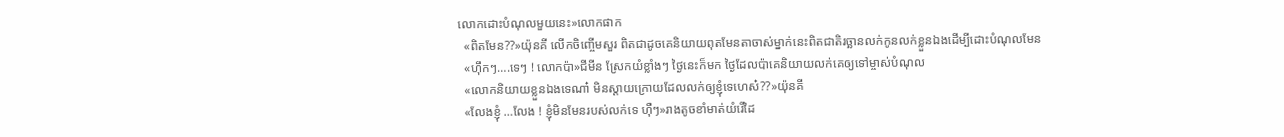លោកដោះបំណុលមួយនេះ»លោកផាក
  «ពិតមែន??»យ៉ុនគី លេីកចិញ្ចេីមសួរ ពិតជាដូចគេនិយាយពុតមែនតាចាស់ម្នាក់នេះពិតជាតិរច្ឆានលក់កូនលក់ខ្លួនឯងដេីម្បីដោះបំណុលមែន
  «ហុឹកៗ….ទេៗ ! លោកប៉ា»ជីមីន ស្រែកយំខ្លាំងៗ ថ្ងៃនេះក៏មក ថ្ងៃដែលប៉ាគេនិយាយលក់គេឲ្យទៅម្ចាស់បំណុល
  «លោកនិយាយខ្លួនឯងទេណា៎ មិនស្តាយក្រោយដែលលក់ឲ្យខ្ញុំទេហេស៎??»យ៉ុនគី
  «លែងខ្ញុំ …លែង ! ខ្ញុំមិនមែនរបស់លក់ទេ ហុឺៗ»រាងតូចខាំមាត់យំរេីដៃ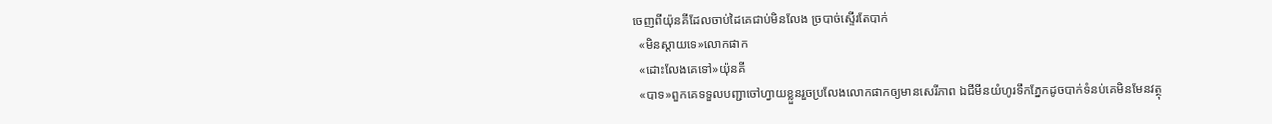ចេញពីយ៉ុនគីដែលចាប់ដៃគេជាប់មិនលែង ច្របាច់ស្ទេីរតែបាក់
  «មិនស្តាយទេ»លោកផាក
  «ដោះលែងគេទៅ»យ៉ុនគី
  «បាទ»ពួកគេទទួលបញ្ជាចៅហ្វាយខ្លួនរួចប្រលែងលោកផាកឲ្យមានសេរីភាព ឯជីមីនយំហូរទឹកភ្នែកដូចបាក់ទំនប់គេមិនមែនវត្ថុ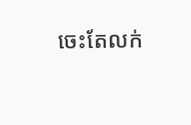ចេះតែលក់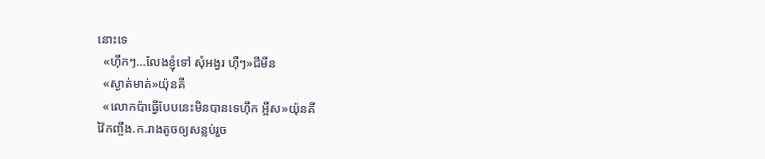នោះទេ
  «ហុឹកៗ…លែងខ្ញុំទៅ សុំអង្វរ ហុឺៗ»ជីមីន
  «ស្ងាត់មាត់»យ៉ុនគី
  «លោកប៉ាធ្វេីបែបនេះមិនបានទេហុឹក អ្អឹស»យ៉ុនគី
វ៉ៃកញ្ចឹង.ក.រាងតូចឲ្យសន្លប់រួច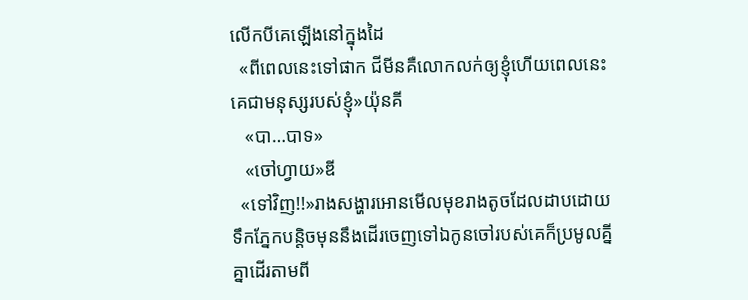លេីកបីគេឡេីងនៅក្នុងដៃ
  «ពីពេលនេះទៅផាក ជីមីនគឺលោកលក់ឲ្យខ្ញុំហេីយពេលនេះគេជាមនុស្សរបស់ខ្ញុំ»យ៉ុនគី
   «បា…បាទ»
   «ចៅហ្វាយ»ឌី
  «ទៅវិញ!!»រាងសង្ហារអោនមេីលមុខរាងតូចដែលដាបដោយទឹកភ្នែកបន្តិចមុននឹងដេីរចេញទៅឯកូនចៅរបស់គេក៏ប្រមូលគ្នីគ្នាដេីរតាមពី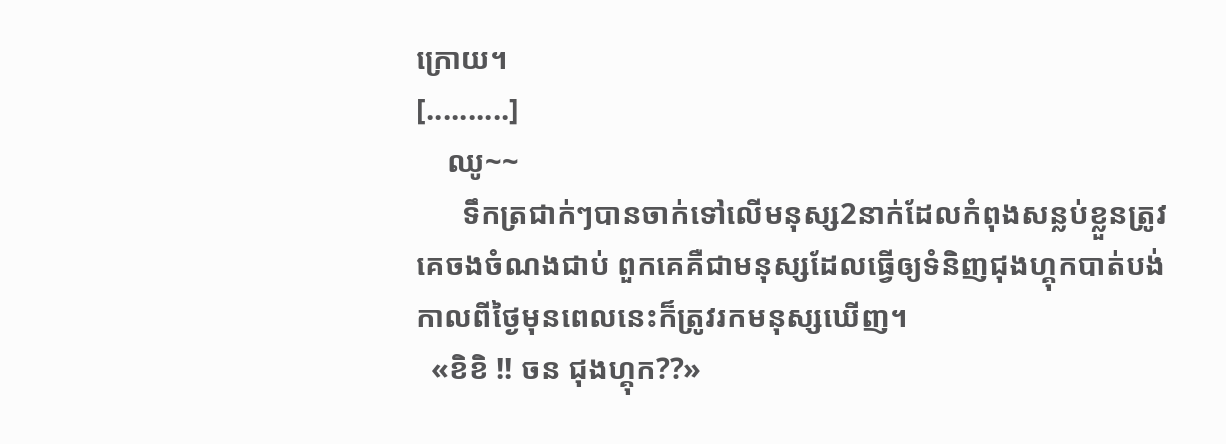ក្រោយ។
[..........]
    ឈូ~~
      ទឹកត្រជាក់ៗបានចាក់ទៅលេីមនុស្ស2នាក់ដែលកំពុងសន្លប់ខ្លួនត្រូវគេចងចំណងជាប់ ពួកគេគឺជាមនុស្សដែលធ្វេីឲ្យទំនិញជុងហ្គុកបាត់បង់កាលពីថ្ងៃមុនពេលនេះក៏ត្រូវរកមនុស្សឃេីញ។
  «ខិខិ !! ចន ជុងហ្គុក??»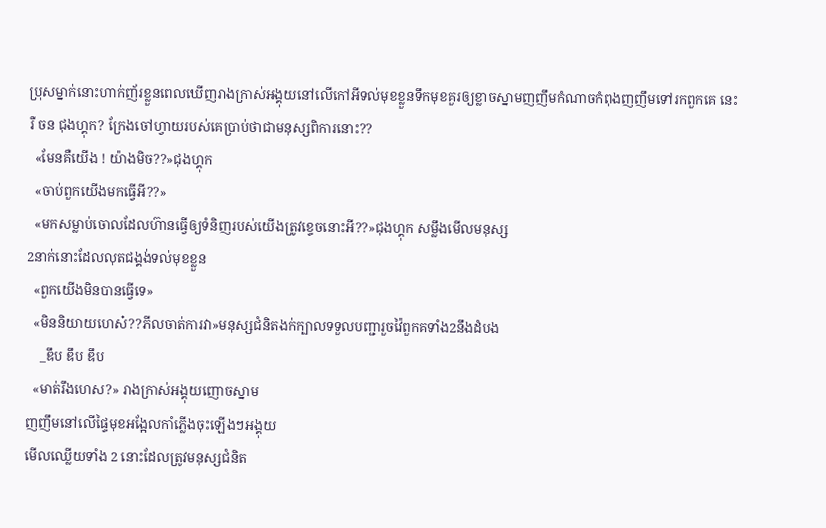ប្រុសម្នាក់នោះហាក់ញ័រខ្លួនពេលឃេីញរាងក្រាស់អង្គុយនៅលេីកៅអីទល់មុខខ្លួនទឹកមុខគួរឲ្យខ្លាចស្នាមញញឹមកំណាចកំពុងញញឹមទៅរកពួកគេ នេះរឺ ចន ជុងហ្គុក? ក្រែងចៅហ្វាយរបស់គេប្រាប់ថាជាមនុស្សពិការនោះ??
  «មែនគឺយេីង ! យ៉ាងមិច??»ជុងហ្គុក
  «ចាប់ពួកយេីងមកធ្វេីអី??»
  «មកសម្លាប់ចោលដែលហ៊ានធ្វេីឲ្យទំនិញរបស់យេីងត្រូវខ្ទេចនោះអី??»ជុងហ្គុក សម្លឹងមេីលមនុស្ស
2នាក់នោះដែលលុតជង្គង់ទល់មុខខ្លួន
  «ពួកយេីងមិនបានធ្វេីទេ»
  «មិននិយាយហេស៎??ភីលចាត់ការវា»មនុស្សជំនិតងក់ក្បាលទទួលបញ្ជារួចវ៉ៃពួកគទាំង2នឹងដំបង
    _ឌឹប ឌឹប ឌឹប
  «មាត់រឹងហេស?» រាងក្រាស់អង្គុយញោចស្នាម
ញញឹមនៅលេីផ្ទៃមុខអង្អែលកាំភ្លេីងចុះឡេីងៗអង្គុយ
មេីលឈ្លេីយទាំង 2 នោះដែលត្រូវមនុស្សជំនិត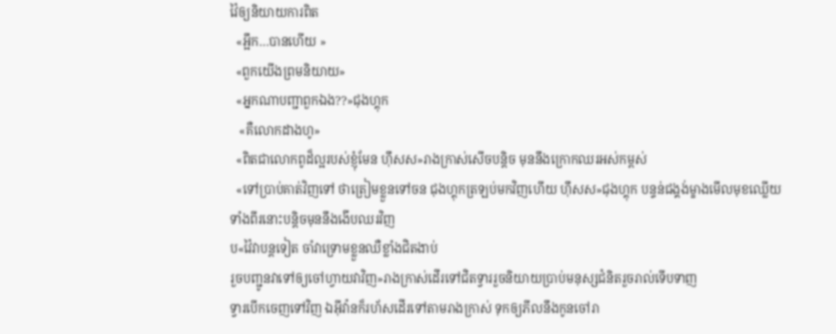វ៉ៃឲ្យនិយាយការពិត
  «អ្អឹក…បានហេីយ »
  «ពួកយេីងព្រមនិយាយ»
  «អ្នកណាបញ្ជាពួកឯង??»ជុងហ្គុក
   «គឺលោកដាងហូ»
  «ពិតជាលោកពូដ៏ល្អរបស់ខ្ញុំមែន ហុឹសស»រាងក្រាស់សេីចបន្តិច មុននឹងក្រោកឈរអស់កម្ពស់
  «ទៅប្រាប់គាត់វិញទៅ ថាត្រៀមខ្លួនទៅចន ជុងហ្គុកត្រឡប់មកវិញហេីយ ហុឹសស»ជុងហ្គុក បន្ទន់ជង្គង់ម្ខាងមេីលមុខឈ្លេីយទាំងពីរនោះបន្តិចមុននឹងងេីបឈរវិញ
ប«វ៉ៃវាបន្តទៀត ចាំវាទ្រោមខ្លួនឈឺខ្លាំងជិតងាប់
រួចបញ្ជូនវាទៅឲ្យចៅហ្វាយវាវិញ»រាងក្រាស់ដេីរទៅជិតទ្វាររួចនិយាយប្រាប់មនុស្សជំនិតរួចរាល់ទេីបទាញ
ទ្វារបេីកចេញទៅវិញ ឯអុីវ៉ានក៏រហ័សដេីរទៅតាមរាងក្រាស់ ទុកឲ្យភីលនឹងកូនចៅរា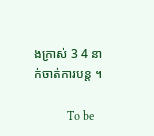ងក្រាស់ 3 4 នាក់ចាត់ការបន្ត ។

           To be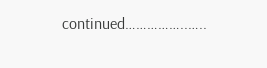continued……………..…..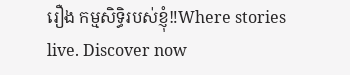រឿង កម្មសិទ្ធិរបស់ខ្ញុំ‼Where stories live. Discover now